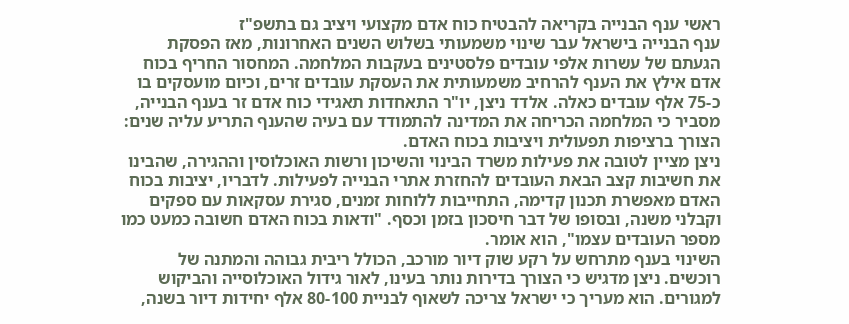ראשי ענף הבנייה בקריאה להבטיח כוח אדם מקצועי ויציב גם בתשפ"ז
ענף הבנייה בישראל עבר שינוי משמעותי בשלוש השנים האחרונות, מאז הפסקת הגעתם של עשרות אלפי עובדים פלסטינים בעקבות המלחמה. המחסור החריף בכוח אדם אילץ את הענף להרחיב משמעותית את העסקת עובדים זרים, וכיום מועסקים בו כ-75 אלף עובדים כאלה. אלדד ניצן, יו"ר התאחדות תאגידי כוח אדם זר בענף הבנייה, מסביר כי המלחמה הכריחה את המדינה להתמודד עם בעיה שהענף התריע עליה שנים: הצורך ברציפות תפעולית ויציבות בכוח האדם.
ניצן מציין לטובה את פעילות משרד הבינוי והשיכון ורשות האוכלוסין וההגירה, שהבינו את חשיבות קצב הבאת העובדים להחזרת אתרי הבנייה לפעילות. לדבריו, יציבות בכוח האדם מאפשרת תכנון קדימה, התחייבות ללוחות זמנים, סגירת עסקאות עם ספקים וקבלני משנה, ובסופו של דבר חיסכון בזמן וכסף. "ודאות בכוח האדם חשובה כמעט כמו מספר העובדים עצמו", הוא אומר.
השינוי בענף מתרחש על רקע שוק דיור מורכב, הכולל ריבית גבוהה והמתנה של רוכשים. ניצן מדגיש כי הצורך בדירות נותר בעינו, לאור גידול האוכלוסייה והביקוש למגורים. הוא מעריך כי ישראל צריכה לשאוף לבניית 80-100 אלף יחידות דיור בשנה,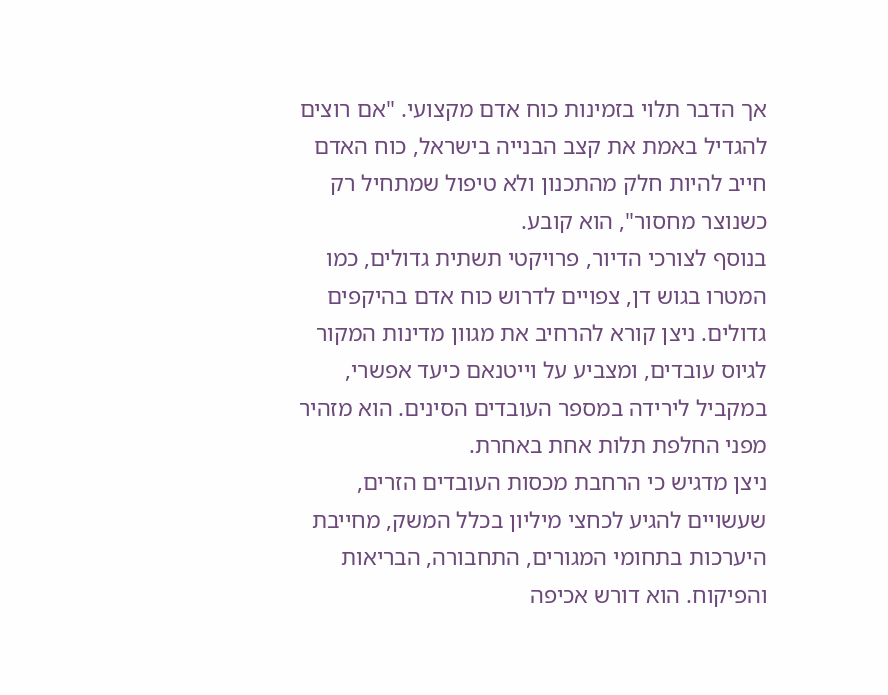אך הדבר תלוי בזמינות כוח אדם מקצועי. "אם רוצים להגדיל באמת את קצב הבנייה בישראל, כוח האדם חייב להיות חלק מהתכנון ולא טיפול שמתחיל רק כשנוצר מחסור", הוא קובע.
בנוסף לצורכי הדיור, פרויקטי תשתית גדולים, כמו המטרו בגוש דן, צפויים לדרוש כוח אדם בהיקפים גדולים. ניצן קורא להרחיב את מגוון מדינות המקור לגיוס עובדים, ומצביע על וייטנאם כיעד אפשרי, במקביל לירידה במספר העובדים הסינים. הוא מזהיר מפני החלפת תלות אחת באחרת.
ניצן מדגיש כי הרחבת מכסות העובדים הזרים, שעשויים להגיע לכחצי מיליון בכלל המשק, מחייבת היערכות בתחומי המגורים, התחבורה, הבריאות והפיקוח. הוא דורש אכיפה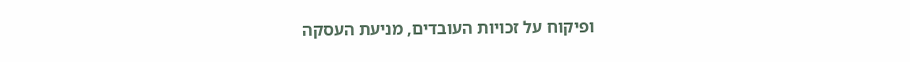ופיקוח על זכויות העובדים, מניעת העסקה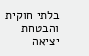בלתי חוקית והבטחת יציאה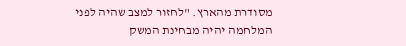מסודרת מהארץ. "לחזור למצב שהיה לפני המלחמה יהיה מבחינת המשק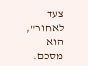צעד לאחור", הוא מסכם.